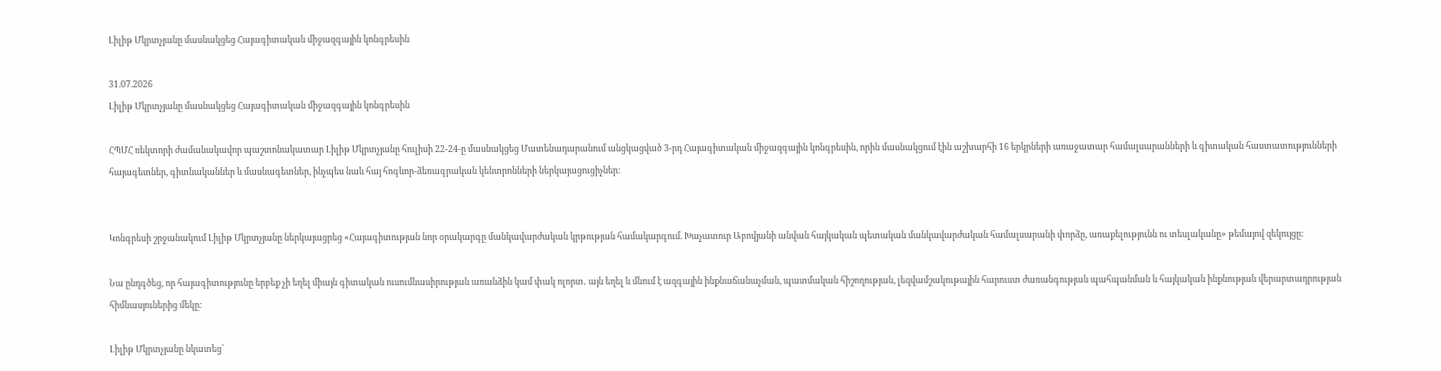Լիլիթ Մկրտչյանը մասնակցեց Հայագիտական միջազգային կոնգրեսին

31.07.2026
Լիլիթ Մկրտչյանը մասնակցեց Հայագիտական միջազգային կոնգրեսին

ՀՊՄՀ ռեկտորի ժամանակավոր պաշտոնակատար Լիլիթ Մկրտչյանը հուլիսի 22-24-ը մասնակցեց Մատենադարանում անցկացված 3-րդ Հայագիտական միջազգային կոնգրեսին, որին մասնակցում էին աշխարհի 16 երկրների առաջատար համալսարանների և գիտական հաստատությունների հայագետներ, գիտնականներ և մասնագետներ, ինչպես նաև հայ հոգևոր-ձեռագրական կենտրոնների ներկայացուցիչներ։


Կոնգրեսի շրջանակում Լիլիթ Մկրտչյանը ներկայացրեց «Հայագիտության նոր օրակարգը մանկավարժական կրթության համակարգում. Խաչատուր Աբովյանի անվան հայկական պետական մանկավարժական համալսարանի փորձը, առաքելությունն ու տեսլականը» թեմայով զեկույցը։

Նա ընդգծեց, որ հայագիտությունը երբեք չի եղել միայն գիտական ուսումնասիրության առանձին կամ փակ ոլորտ․ այն եղել և մնում է ազգային ինքնաճանաչման, պատմական հիշողության, լեզվամշակութային հարուստ ժառանգության պահպանման և հայկական ինքնության վերարտադրության հիմնասյուներից մեկը։

Լիլիթ Մկրտչյանը նկատեց՝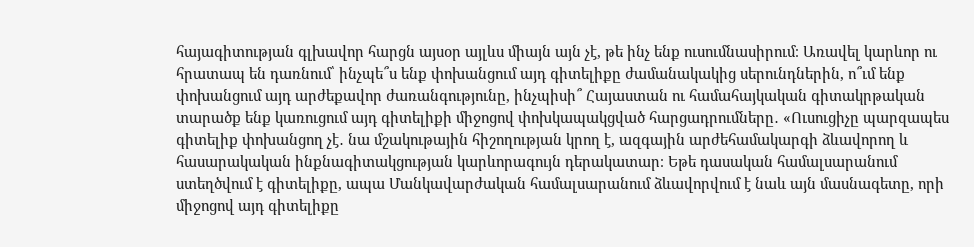հայագիտության գլխավոր հարցն այսօր այլևս միայն այն չէ, թե ինչ ենք ուսումնասիրում։ Առավել կարևոր ու հրատապ են դառնում՝ ինչպե՞ս ենք փոխանցում այդ գիտելիքը ժամանակակից սերունդներին, ո՞ւմ ենք փոխանցում այդ արժեքավոր ժառանգությունը, ինչպիսի՞ Հայաստան ու համահայկական գիտակրթական տարածք ենք կառուցում այդ գիտելիքի միջոցով փոխկապակցված հարցադրումները․ «Ուսուցիչը պարզապես գիտելիք փոխանցող չէ․ նա մշակութային հիշողության կրող է, ազգային արժեհամակարգի ձևավորող և հասարակական ինքնագիտակցության կարևորագույն դերակատար։ Եթե դասական համալսարանում ստեղծվում է գիտելիքը, ապա Մանկավարժական համալսարանում ձևավորվում է նաև այն մասնագետը, որի միջոցով այդ գիտելիքը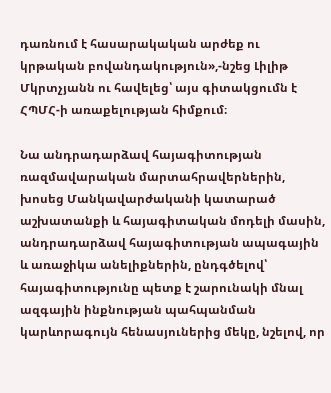դառնում է հասարակական արժեք ու կրթական բովանդակություն»,-նշեց Լիլիթ Մկրտչյանն ու հավելեց՝ այս գիտակցումն է ՀՊՄՀ-ի առաքելության հիմքում։

Նա անդրադարձավ հայագիտության ռազմավարական մարտահրավերներին, խոսեց Մանկավարժականի կատարած աշխատանքի և հայագիտական մոդելի մասին, անդրադարձավ հայագիտության ապագային և առաջիկա անելիքներին, ընդգծելով՝ հայագիտությունը պետք է շարունակի մնալ ազգային ինքնության պահպանման կարևորագույն հենասյուներից մեկը, նշելով, որ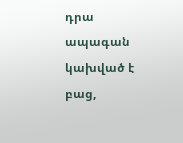դրա ապագան կախված է բաց,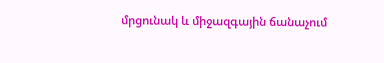մրցունակ և միջազգային ճանաչում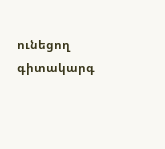ունեցող գիտակարգ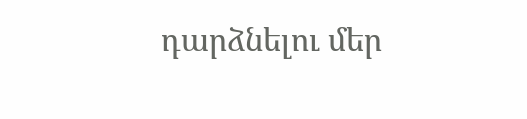դարձնելու մեր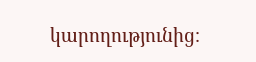կարողությունից։